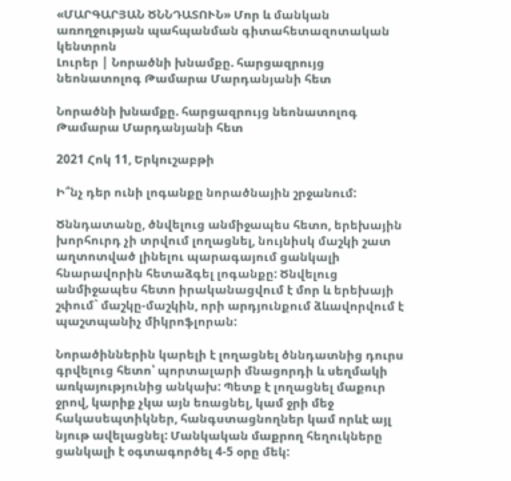«ՄԱՐԳԱՐՅԱՆ ԾՆՆԴԱՏՈՒՆ» Մոր և մանկան առողջության պահպանման գիտահետազոտական կենտրոն
Լուրեր | Նորածնի խնամքը. հարցազրույց նեոնատոլոգ Թամարա Մարդանյանի հետ

Նորածնի խնամքը. հարցազրույց նեոնատոլոգ Թամարա Մարդանյանի հետ

2021 Հոկ 11, Երկուշաբթի

Ի՞նչ դեր ունի լոգանքը նորածնային շրջանում:

Ծննդատանը, ծնվելուց անմիջապես հետո, երեխային խորհուրդ չի տրվում լողացնել, նույնիսկ մաշկի շատ աղտոտված լինելու պարագայում ցանկալի հնարավորին հետաձգել լոգանքը: Ծնվելուց անմիջապես հետո իրականացվում է մոր և երեխայի շփում` մաշկը-մաշկին, որի արդյունքում ձևավորվում է պաշտպանիչ միկրոֆլորան:

Նորածիններին կարելի է լողացնել ծննդատնից դուրս գրվելուց հետո՝ պորտալարի մնացորդի և սեղմակի առկայությունից անկախ: Պետք է լողացնել մաքուր ջրով, կարիք չկա այն եռացնել, կամ ջրի մեջ հակասեպտիկներ, հանգստացնողներ կամ որևէ այլ նյութ ավելացնել: Մանկական մաքրող հեղուկները ցանկալի է օգտագործել 4-5 օրը մեկ: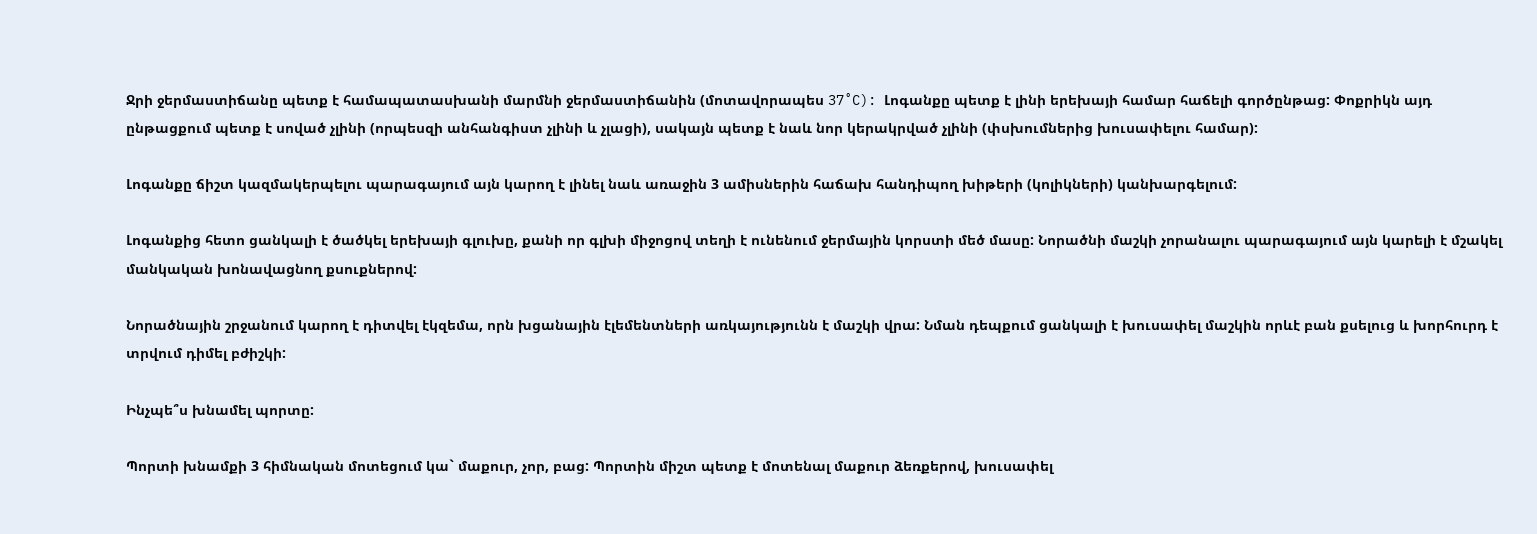Ջրի ջերմաստիճանը պետք է համապատասխանի մարմնի ջերմաստիճանին (մոտավորապես 37˚C): Լոգանքը պետք է լինի երեխայի համար հաճելի գործընթաց: Փոքրիկն այդ ընթացքում պետք է սոված չլինի (որպեսզի անհանգիստ չլինի և չլացի), սակայն պետք է նաև նոր կերակրված չլինի (փսխումներից խուսափելու համար):

Լոգանքը ճիշտ կազմակերպելու պարագայում այն կարող է լինել նաև առաջին 3 ամիսներին հաճախ հանդիպող խիթերի (կոլիկների) կանխարգելում:

Լոգանքից հետո ցանկալի է ծածկել երեխայի գլուխը, քանի որ գլխի միջոցով տեղի է ունենում ջերմային կորստի մեծ մասը: Նորածնի մաշկի չորանալու պարագայում այն կարելի է մշակել մանկական խոնավացնող քսուքներով:

Նորածնային շրջանում կարող է դիտվել էկզեմա, որն խցանային էլեմենտների առկայությունն է մաշկի վրա: Նման դեպքում ցանկալի է խուսափել մաշկին որևէ բան քսելուց և խորհուրդ է տրվում դիմել բժիշկի:

Ինչպե՞ս խնամել պորտը:

Պորտի խնամքի 3 հիմնական մոտեցում կա` մաքուր, չոր, բաց: Պորտին միշտ պետք է մոտենալ մաքուր ձեռքերով, խուսափել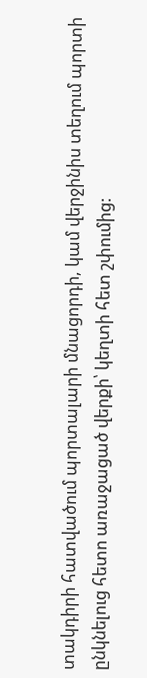տակդիրի հատվածում պորտալարի մնացորդի, կամ վերջինիս տեղում պորտի ընկնելուց հետո առաջացած վերքի՝ կեղտի հետ շփումից: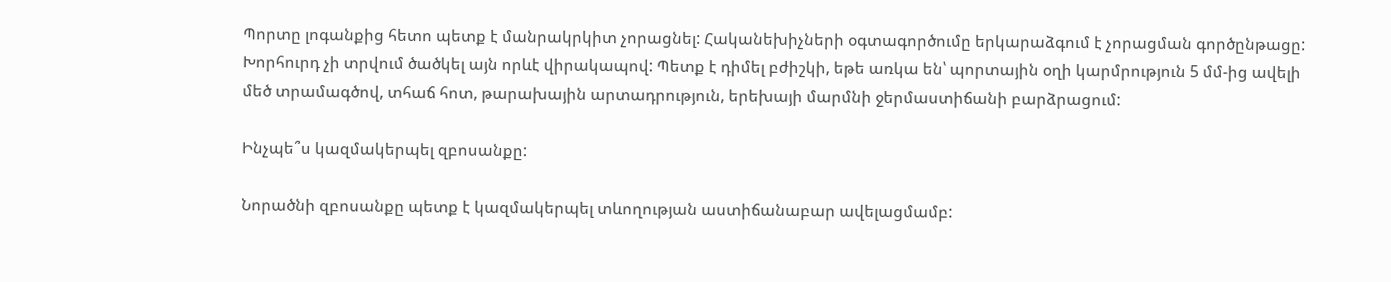Պորտը լոգանքից հետո պետք է մանրակրկիտ չորացնել: Հականեխիչների օգտագործումը երկարաձգում է չորացման գործընթացը: Խորհուրդ չի տրվում ծածկել այն որևէ վիրակապով: Պետք է դիմել բժիշկի, եթե առկա են՝ պորտային օղի կարմրություն 5 մմ-ից ավելի մեծ տրամագծով, տհաճ հոտ, թարախային արտադրություն, երեխայի մարմնի ջերմաստիճանի բարձրացում:

Ինչպե՞ս կազմակերպել զբոսանքը:

Նորածնի զբոսանքը պետք է կազմակերպել տևողության աստիճանաբար ավելացմամբ: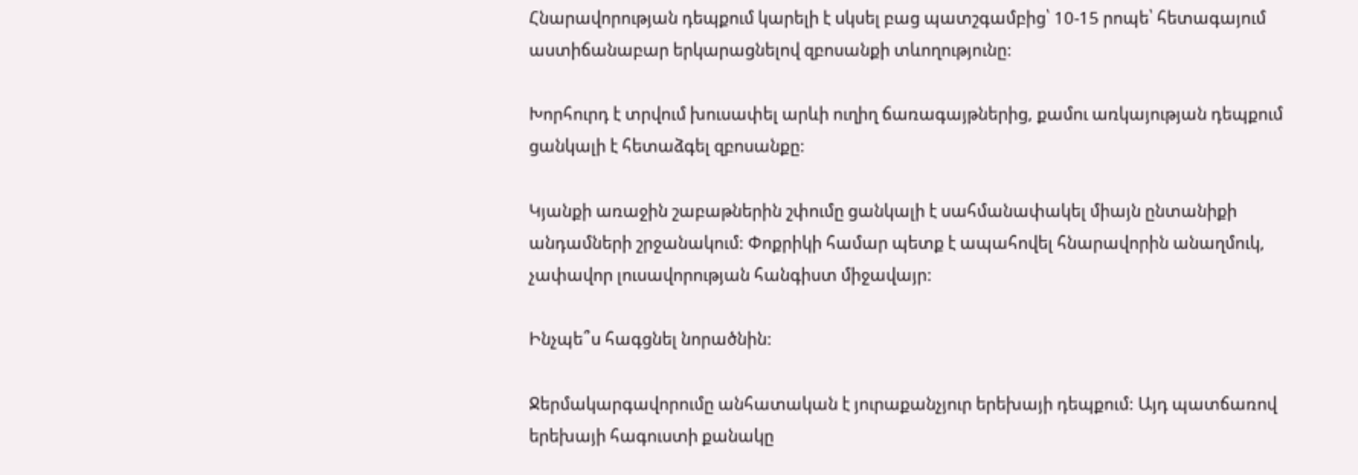Հնարավորության դեպքում կարելի է սկսել բաց պատշգամբից՝ 10-15 րոպե՝ հետագայում աստիճանաբար երկարացնելով զբոսանքի տևողությունը:

Խորհուրդ է տրվում խուսափել արևի ուղիղ ճառագայթներից, քամու առկայության դեպքում ցանկալի է հետաձգել զբոսանքը:

Կյանքի առաջին շաբաթներին շփումը ցանկալի է սահմանափակել միայն ընտանիքի անդամների շրջանակում: Փոքրիկի համար պետք է ապահովել հնարավորին անաղմուկ, չափավոր լուսավորության հանգիստ միջավայր:

Ինչպե՞ս հագցնել նորածնին:

Ջերմակարգավորումը անհատական է յուրաքանչյուր երեխայի դեպքում: Այդ պատճառով երեխայի հագուստի քանակը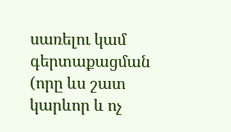սառելու կամ գերտաքացման (որը ևս շատ կարևոր և ոչ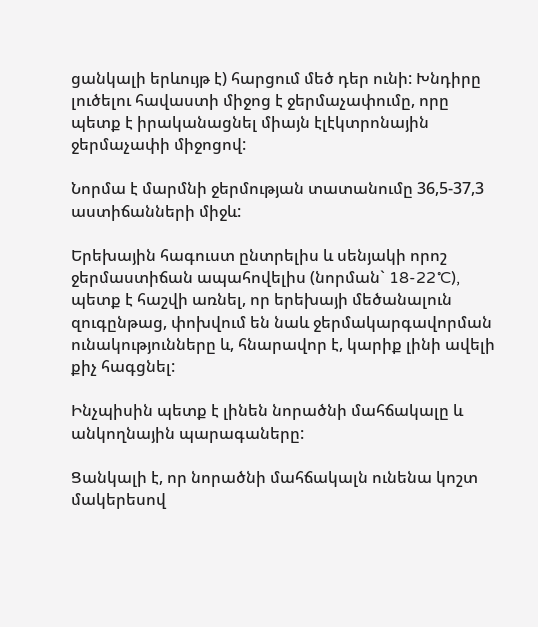ցանկալի երևույթ է) հարցում մեծ դեր ունի: Խնդիրը լուծելու հավաստի միջոց է ջերմաչափումը, որը պետք է իրականացնել միայն էլէկտրոնային ջերմաչափի միջոցով:

Նորմա է մարմնի ջերմության տատանումը 36,5-37,3 աստիճանների միջև:

Երեխային հագուստ ընտրելիս և սենյակի որոշ ջերմաստիճան ապահովելիս (նորման` 18-22˚C), պետք է հաշվի առնել, որ երեխայի մեծանալուն զուգընթաց, փոխվում են նաև ջերմակարգավորման ունակությունները և, հնարավոր է, կարիք լինի ավելի քիչ հագցնել:

Ինչպիսին պետք է լինեն նորածնի մահճակալը և անկողնային պարագաները:

Ցանկալի է, որ նորածնի մահճակալն ունենա կոշտ մակերեսով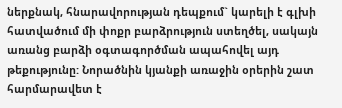ներքնակ, հնարավորության դեպքում` կարելի է գլխի հատվածում մի փոքր բարձրություն ստեղծել, սակայն առանց բարձի օգտագործման ապահովել այդ թեքությունը: Նորածնին կյանքի առաջին օրերին շատ հարմարավետ է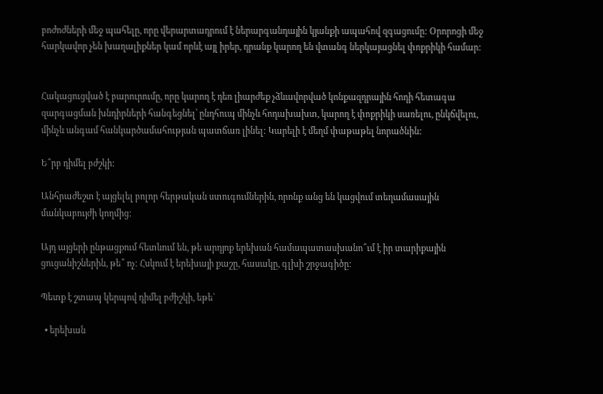բոժոժների մեջ պահելը, որը վերարտադրում է ներարգանդային կյանքի ապահով զգացումը: Օրորոցի մեջ հարկավոր չեն խաղալիքներ կամ որևէ այլ իրեր, դրանք կարող են վտանգ ներկայացնել փոքրիկի համար:


Հակացուցված է բարուրումը, որը կարող է դեռ լիարժեք չձևավորված կոնքազդրային հոդի հետագա զարգացման խնդիրների հանգեցնել՝ ընդհուպ մինչև հոդախախտ, կարող է փոքրիկի սառելու, ընկճվելու, մինչև անգամ հանկարծամահության պատճառ լինել: Կարելի է մեղմ փաթաթել նորածնին:

Ե՞րբ դիմել բժշկի:

Անհրաժեշտ է այցելել բոլոր հերթական ստուգումներին, որոնք անց են կացվում տեղամասային մանկաբույժի կողմից:

Այդ այցերի ընթացքում հետևում են, թե արդյոք երեխան համապատասխանո՞ւմ է իր տարիքային ցուցանիշներին, թե՞ ոչ: Հսկում է երեխայի քաշը, հասակը, գլխի շրջագիծը:

Պետք է շտապ կերպով դիմել բժիշկի, եթե`

  • երեխան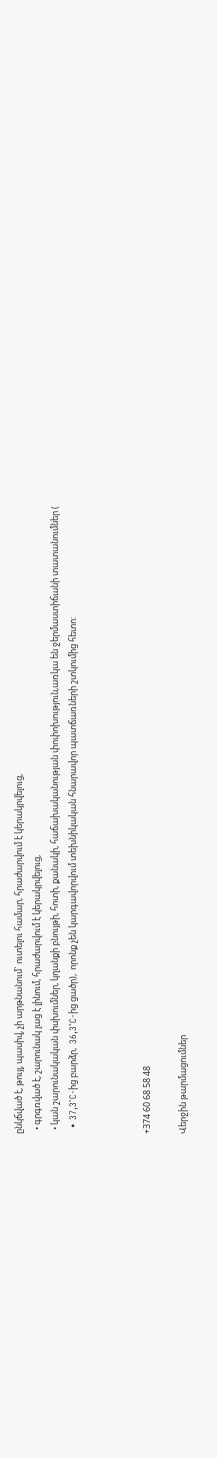ընկճված է, թույլ, պասիվ, չի արթնանում` ուտելու համար, հրաժարվում է կերակրվելուց,
  • գրգռված է, շարունակ լաց է լինում, հրաժարվում է կերակրվելուց,
  • կան շարունակական փսխումներ, կղանքի բնույթի, հոտի, քանակի, հաճախականության փոփոխություն,առկա են ջերմաստիճանի տատանումներ (
  • 37,3˚C-ից բարձր,  36,3˚C-ից ցածր),  որոնք չեն կարգավորվում տեխնիկական հնարավոր պատճառների շտկումից հետո:



+374 60 68 58 48

Վերջին թարմացումներ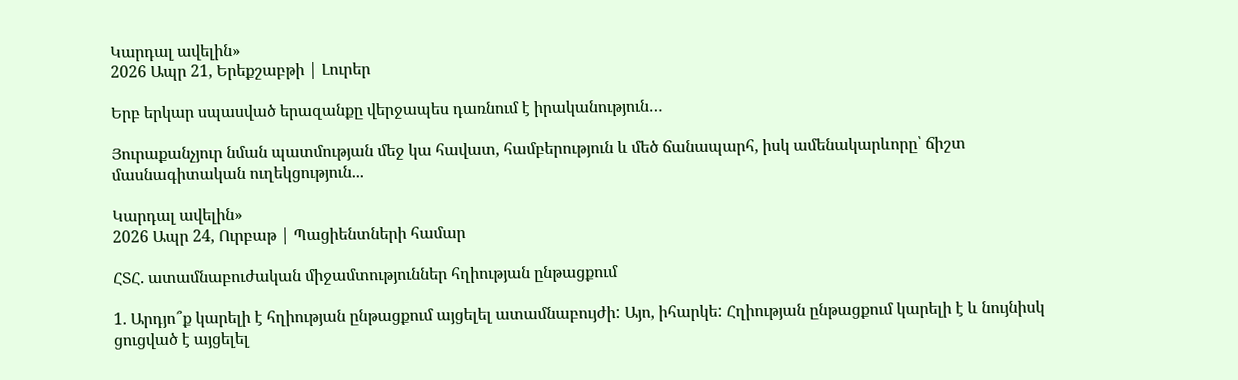Կարդալ ավելին»
2026 Ապր 21, Երեքշաբթի | Լուրեր

Երբ երկար սպասված երազանքը վերջապես դառնում է իրականություն…

Յուրաքանչյուր նման պատմության մեջ կա հավատ, համբերություն և մեծ ճանապարհ, իսկ ամենակարևորը՝ ճիշտ մասնագիտական ուղեկցություն...

Կարդալ ավելին»
2026 Ապր 24, Ուրբաթ | Պացիենտների համար

ՀՏՀ. ատամնաբուժական միջամտություններ հղիության ընթացքում

1. Արդյո՞ք կարելի է հղիության ընթացքում այցելել ատամնաբույժի: Այո, իհարկե: Հղիության ընթացքում կարելի է և նույնիսկ ցուցված է այցելել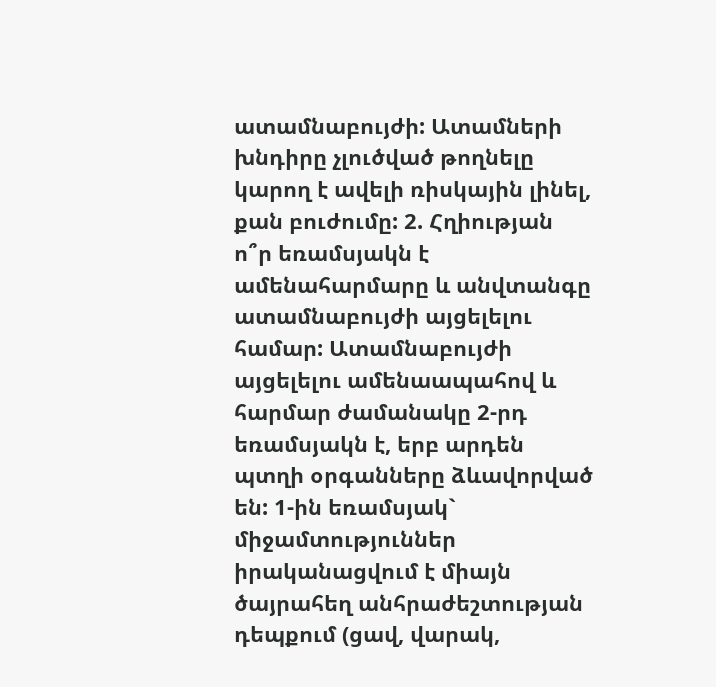ատամնաբույժի: Ատամների խնդիրը չլուծված թողնելը կարող է ավելի ռիսկային լինել, քան բուժումը: 2. Հղիության ո՞ր եռամսյակն է ամենահարմարը և անվտանգը ատամնաբույժի այցելելու  համար: Ատամնաբույժի այցելելու ամենաապահով և հարմար ժամանակը 2-րդ եռամսյակն է, երբ արդեն պտղի օրգանները ձևավորված են: 1-ին եռամսյակ` միջամտություններ իրականացվում է միայն ծայրահեղ անհրաժեշտության դեպքում (ցավ, վարակ,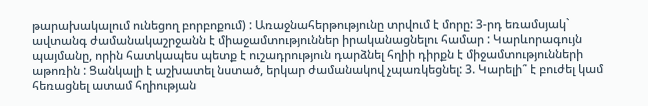թարախակալում ունեցող բորբոքում) : Առաջնահերթությունը տրվում է մորը: 3-րդ եռամսյակ` ավտանգ ժամանակաշրջանն է միաջամտություններ իրականացնելու համար : Կարևորագույն պայմանը, որին հատկապես պետք է ուշադրություն դարձնել հղիի դիրքն է միջամտությունների աթոռին : Ցանկալի է աշխատել նստած, երկար ժամանակով չպառկեցնել: 3. Կարելի՞ է բուժել կամ հեռացնել ատամ հղիության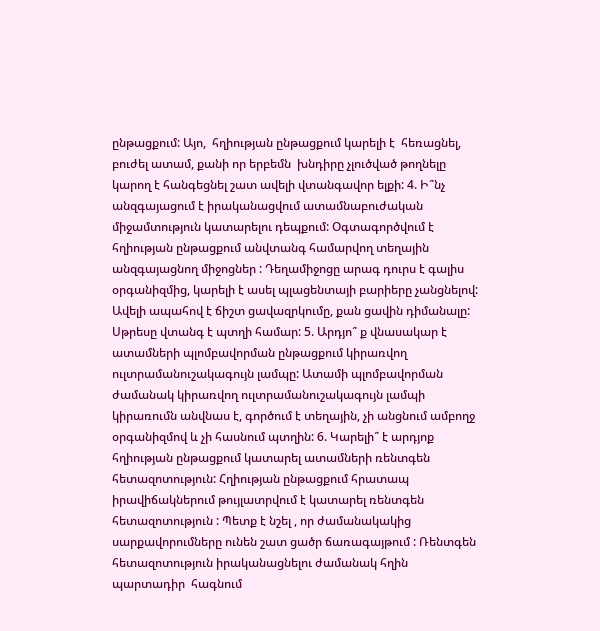ընթացքում: Այո,  հղիության ընթացքում կարելի է  հեռացնել, բուժել ատամ, քանի որ երբեմն  խնդիրը չլուծված թողնելը կարող է հանգեցնել շատ ավելի վտանգավոր ելքի: 4. Ի՞նչ անզգայացում է իրականացվում ատամնաբուժական միջամտություն կատարելու դեպքում: Օգտագործվում է հղիության ընթացքում անվտանգ համարվող տեղային անզգայացնող միջոցներ : Դեղամիջոցը արագ դուրս է գալիս օրգանիզմից, կարելի է ասել պլացենտայի բարիերը չանցնելով: Ավելի ապահով է ճիշտ ցավազրկումը, քան ցավին դիմանալը: Սթրեսը վտանգ է պտղի համար: 5. Արդյո՞ ք վնասակար է ատամների պլոմբավորման ընթացքում կիրառվող ուլտրամանուշակագույն լամպը: Ատամի պլոմբավորման ժամանակ կիրառվող ուլտրամանուշակագույն լամպի կիրառումն անվնաս է, գործում է տեղային, չի անցնում ամբողջ օրգանիզմով և չի հասնում պտղին: 6. Կարելի՞ է արդյոք հղիության ընթացքում կատարել ատամների ռենտգեն հետազոտություն: Հղիության ընթացքում հրատապ իրավիճակներում թույլատրվում է կատարել ռենտգեն հետազոտություն : Պետք է նշել , որ ժամանակակից սարքավորումները ունեն շատ ցածր ճառագայթում : Ռենտգեն հետազոտություն իրականացնելու ժամանակ հղին պարտադիր  հագնում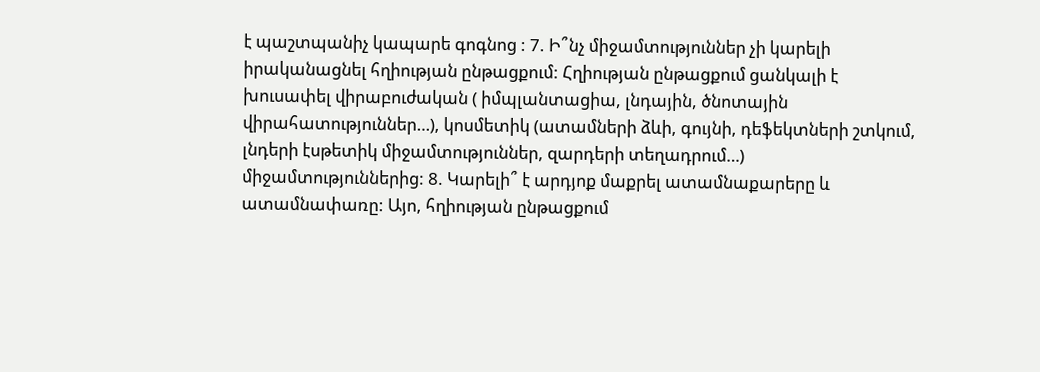է պաշտպանիչ կապարե գոգնոց : 7. Ի՞նչ միջամտություններ չի կարելի իրականացնել հղիության ընթացքում: Հղիության ընթացքում ցանկալի է խուսափել վիրաբուժական ( իմպլանտացիա, լնդային, ծնոտային վիրահատություններ…), կոսմետիկ (ատամների ձևի, գույնի, դեֆեկտների շտկում, լնդերի էսթետիկ միջամտություններ, զարդերի տեղադրում…) միջամտություններից: 8. Կարելի՞ է արդյոք մաքրել ատամնաքարերը և ատամնափառը: Այո, հղիության ընթացքում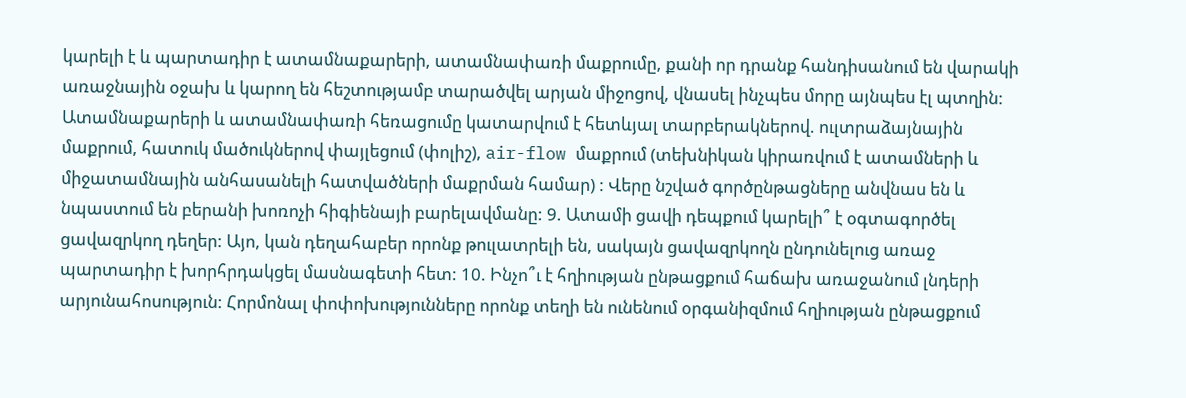կարելի է և պարտադիր է ատամնաքարերի, ատամնափառի մաքրումը, քանի որ դրանք հանդիսանում են վարակի առաջնային օջախ և կարող են հեշտությամբ տարածվել արյան միջոցով, վնասել ինչպես մորը այնպես էլ պտղին:     Ատամնաքարերի և ատամնափառի հեռացումը կատարվում է հետևյալ տարբերակներով. ուլտրաձայնային մաքրում, հատուկ մածուկներով փայլեցում (փոլիշ), air-flow մաքրում (տեխնիկան կիրառվում է ատամների և միջատամնային անհասանելի հատվածների մաքրման համար) : Վերը նշված գործընթացները անվնաս են և նպաստում են բերանի խոռոչի հիգիենայի բարելավմանը: 9. Ատամի ցավի դեպքում կարելի՞ է օգտագործել ցավազրկող դեղեր: Այո, կան դեղահաբեր որոնք թուլատրելի են, սակայն ցավազրկողն ընդունելուց առաջ պարտադիր է խորհրդակցել մասնագետի հետ: 10. Ինչո՞ւ է հղիության ընթացքում հաճախ առաջանում լնդերի արյունահոսություն: Հորմոնալ փոփոխությունները որոնք տեղի են ունենում օրգանիզմում հղիության ընթացքում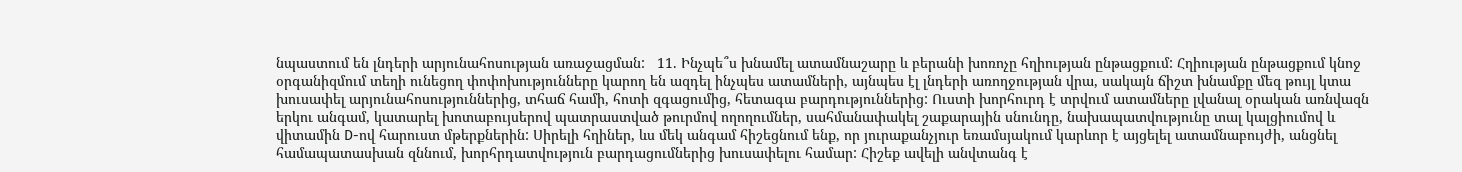նպաստում են լնդերի արյունահոսության առաջացման:   11. Ինչպե՞ս խնամել ատամնաշարը և բերանի խոռոչը հղիության ընթացքում: Հղիության ընթացքում կնոջ օրգանիզմում տեղի ունեցող փոփոխությունները կարող են ազդել ինչպես ատամների, այնպես էլ լնդերի առողջության վրա, սակայն ճիշտ խնամքը մեզ թույլ կտա խուսափել արյունահոսություններից, տհաճ համի, հոտի զգացումից, հետագա բարդություններից: Ուստի խորհուրդ է տրվում ատամները լվանալ օրական առնվազն երկու անգամ, կատարել խոտաբույսերով պատրաստված թուրմով ողողումներ, սահմանափակել շաքարային սնունդը, նախապատվությունը տալ կալցիումով և վիտամին D-ով հարուստ մթերքներին: Սիրելի հղիներ, ևս մեկ անգամ հիշեցնում ենք, որ յուրաքանչյուր եռամսյակում կարևոր է այցելել ատամնաբույժի, անցնել համապատասխան զննում, խորհրդատվություն բարդացումներից խուսափելու համար: Հիշեք ավելի անվտանգ է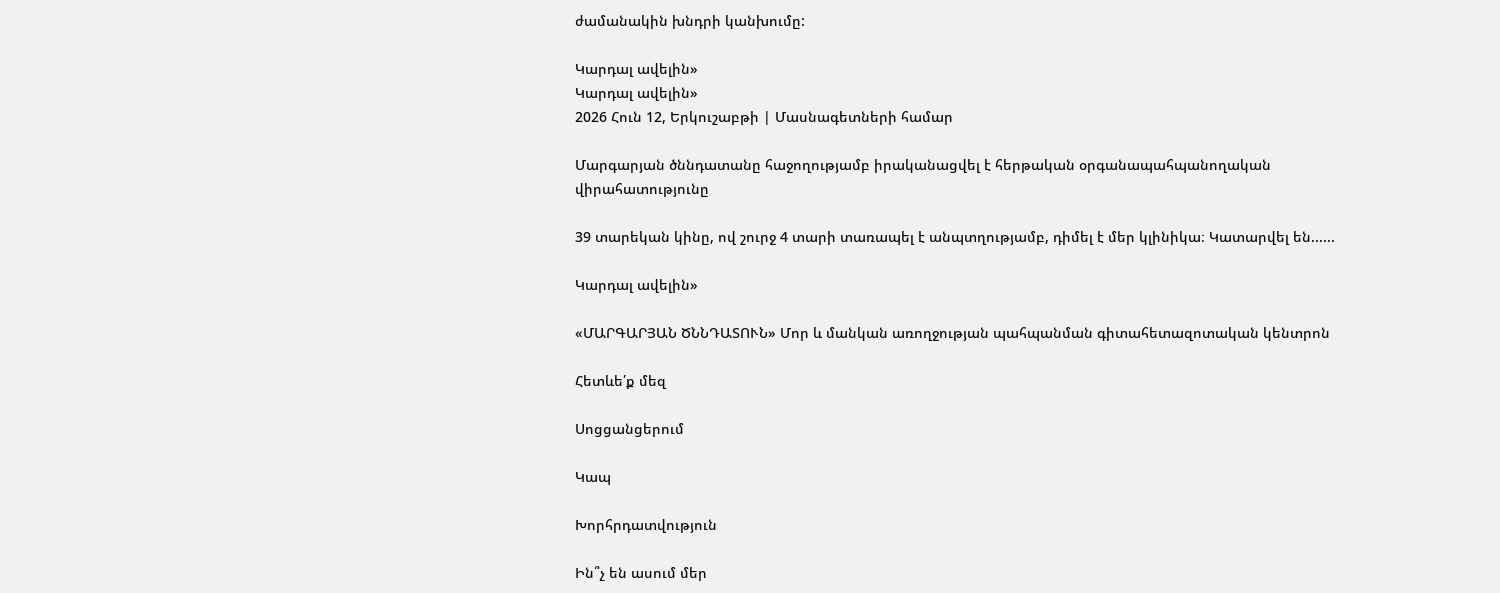ժամանակին խնդրի կանխումը:

Կարդալ ավելին»
Կարդալ ավելին»
2026 Հուն 12, Երկուշաբթի | Մասնագետների համար

Մարգարյան ծննդատանը հաջողությամբ իրականացվել է հերթական օրգանապահպանողական վիրահատությունը

39 տարեկան կինը, ով շուրջ 4 տարի տառապել է անպտղությամբ, դիմել է մեր կլինիկա։ Կատարվել են......

Կարդալ ավելին»

«ՄԱՐԳԱՐՅԱՆ ԾՆՆԴԱՏՈՒՆ» Մոր և մանկան առողջության պահպանման գիտահետազոտական կենտրոն

Հետևե՛ք մեզ

Սոցցանցերում

Կապ

Խորհրդատվություն

Ին՞չ են ասում մեր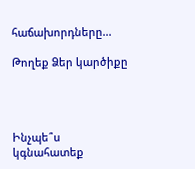հաճախորդները...

Թողեք Ձեր կարծիքը




Ինչպե՞ս կգնահատեք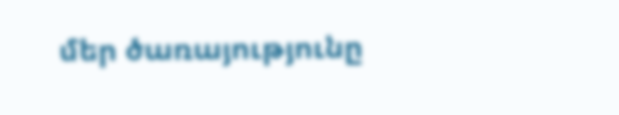մեր ծառայությունը